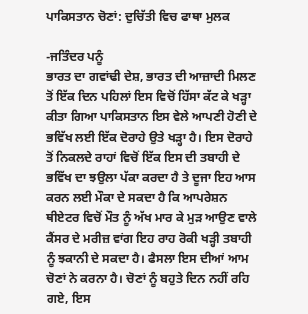ਪਾਕਿਸਤਾਨ ਚੋਣਾਂ: ਦੁਚਿੱਤੀ ਵਿਚ ਫਾਥਾ ਮੁਲਕ

-ਜਤਿੰਦਰ ਪਨੂੰ
ਭਾਰਤ ਦਾ ਗਵਾਂਢੀ ਦੇਸ਼, ਭਾਰਤ ਦੀ ਆਜ਼ਾਦੀ ਮਿਲਣ ਤੋਂ ਇੱਕ ਦਿਨ ਪਹਿਲਾਂ ਇਸ ਵਿਚੋਂ ਹਿੱਸਾ ਕੱਟ ਕੇ ਖੜ੍ਹਾ ਕੀਤਾ ਗਿਆ ਪਾਕਿਸਤਾਨ ਇਸ ਵੇਲੇ ਆਪਣੀ ਹੋਣੀ ਦੇ ਭਵਿੱਖ ਲਈ ਇੱਕ ਦੋਰਾਹੇ ਉਤੇ ਖੜ੍ਹਾ ਹੈ। ਇਸ ਦੋਰਾਹੇ ਤੋਂ ਨਿਕਲਦੇ ਰਾਹਾਂ ਵਿਚੋਂ ਇੱਕ ਇਸ ਦੀ ਤਬਾਹੀ ਦੇ ਭਵਿੱਖ ਦਾ ਝਉਲਾ ਪੱਕਾ ਕਰਦਾ ਹੈ ਤੇ ਦੂਜਾ ਇਹ ਆਸ ਕਰਨ ਲਈ ਮੌਕਾ ਦੇ ਸਕਦਾ ਹੈ ਕਿ ਆਪਰੇਸ਼ਨ ਥੀਏਟਰ ਵਿਚੋਂ ਮੌਤ ਨੂੰ ਅੱਖ ਮਾਰ ਕੇ ਮੁੜ ਆਉਣ ਵਾਲੇ ਕੈਂਸਰ ਦੇ ਮਰੀਜ਼ ਵਾਂਗ ਇਹ ਰਾਹ ਰੋਕੀ ਖੜ੍ਹੀ ਤਬਾਹੀ ਨੂੰ ਝਕਾਨੀ ਦੇ ਸਕਦਾ ਹੈ। ਫੈਸਲਾ ਇਸ ਦੀਆਂ ਆਮ ਚੋਣਾਂ ਨੇ ਕਰਨਾ ਹੈ। ਚੋਣਾਂ ਨੂੰ ਬਹੁਤੇ ਦਿਨ ਨਹੀਂ ਰਹਿ ਗਏ, ਇਸ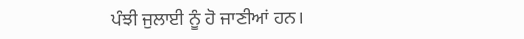ਪੰਝੀ ਜੁਲਾਈ ਨੂੰ ਹੋ ਜਾਣੀਆਂ ਹਨ।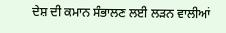ਦੇਸ਼ ਦੀ ਕਮਾਨ ਸੰਭਾਲਣ ਲਈ ਲੜਨ ਵਾਲੀਆਂ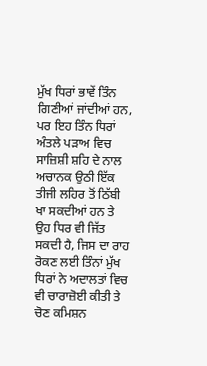ਮੁੱਖ ਧਿਰਾਂ ਭਾਵੇਂ ਤਿੰਨ ਗਿਣੀਆਂ ਜਾਂਦੀਆਂ ਹਨ, ਪਰ ਇਹ ਤਿੰਨ ਧਿਰਾਂ ਅੰਤਲੇ ਪੜਾਅ ਵਿਚ ਸਾਜ਼ਿਸ਼ੀ ਸ਼ਹਿ ਦੇ ਨਾਲ ਅਚਾਨਕ ਉਠੀ ਇੱਕ ਤੀਜੀ ਲਹਿਰ ਤੋਂ ਠਿੱਬੀ ਖਾ ਸਕਦੀਆਂ ਹਨ ਤੇ ਉਹ ਧਿਰ ਵੀ ਜਿੱਤ ਸਕਦੀ ਹੈ, ਜਿਸ ਦਾ ਰਾਹ ਰੋਕਣ ਲਈ ਤਿੰਨਾਂ ਮੁੱਖ ਧਿਰਾਂ ਨੇ ਅਦਾਲਤਾਂ ਵਿਚ ਵੀ ਚਾਰਾਜ਼ੋਈ ਕੀਤੀ ਤੇ ਚੋਣ ਕਮਿਸ਼ਨ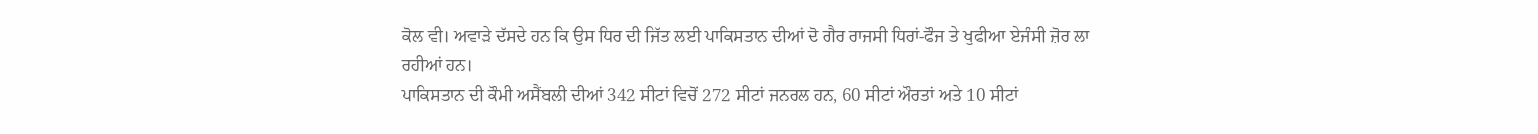ਕੋਲ ਵੀ। ਅਵਾੜੇ ਦੱਸਦੇ ਹਨ ਕਿ ਉਸ ਧਿਰ ਦੀ ਜਿੱਤ ਲਈ ਪਾਕਿਸਤਾਨ ਦੀਆਂ ਦੋ ਗੈਰ ਰਾਜਸੀ ਧਿਰਾਂ-ਫੌਜ ਤੇ ਖੁਫੀਆ ਏਜੰਸੀ ਜ਼ੋਰ ਲਾ ਰਹੀਆਂ ਹਨ।
ਪਾਕਿਸਤਾਨ ਦੀ ਕੌਮੀ ਅਸੈਂਬਲੀ ਦੀਆਂ 342 ਸੀਟਾਂ ਵਿਚੋਂ 272 ਸੀਟਾਂ ਜਨਰਲ ਹਨ, 60 ਸੀਟਾਂ ਔਰਤਾਂ ਅਤੇ 10 ਸੀਟਾਂ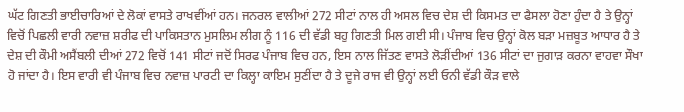ਘੱਟ ਗਿਣਤੀ ਭਾਈਚਾਰਿਆਂ ਦੇ ਲੋਕਾਂ ਵਾਸਤੇ ਰਾਖਵੀਂਆਂ ਹਨ। ਜਨਰਲ ਵਾਲੀਆਂ 272 ਸੀਟਾਂ ਨਾਲ ਹੀ ਅਸਲ ਵਿਚ ਦੇਸ਼ ਦੀ ਕਿਸਮਤ ਦਾ ਫੈਸਲਾ ਹੋਣਾ ਹੁੰਦਾ ਹੈ ਤੇ ਉਨ੍ਹਾਂ ਵਿਚੋਂ ਪਿਛਲੀ ਵਾਰੀ ਨਵਾਜ਼ ਸ਼ਰੀਫ ਦੀ ਪਾਕਿਸਤਾਨ ਮੁਸਲਿਮ ਲੀਗ ਨੂੰ 116 ਦੀ ਵੱਡੀ ਬਹੁ ਗਿਣਤੀ ਮਿਲ ਗਈ ਸੀ। ਪੰਜਾਬ ਵਿਚ ਉਨ੍ਹਾਂ ਕੋਲ ਬੜਾ ਮਜ਼ਬੂਤ ਆਧਾਰ ਹੈ ਤੇ ਦੇਸ਼ ਦੀ ਕੌਮੀ ਅਸੈਂਬਲੀ ਦੀਆਂ 272 ਵਿਚੋਂ 141 ਸੀਟਾਂ ਜਦੋਂ ਸਿਰਫ ਪੰਜਾਬ ਵਿਚ ਹਨ, ਇਸ ਨਾਲ ਜਿੱਤਣ ਵਾਸਤੇ ਲੋੜੀਂਦੀਆਂ 136 ਸੀਟਾਂ ਦਾ ਜੁਗਾੜ ਕਰਨਾ ਵਾਹਵਾ ਸੌਖਾ ਹੋ ਜਾਂਦਾ ਹੈ। ਇਸ ਵਾਰੀ ਵੀ ਪੰਜਾਬ ਵਿਚ ਨਵਾਜ਼ ਪਾਰਟੀ ਦਾ ਕਿਲ੍ਹਾ ਕਾਇਮ ਸੁਣੀਂਦਾ ਹੈ ਤੇ ਦੂਜੇ ਰਾਜ ਵੀ ਉਨ੍ਹਾਂ ਲਈ ਓਨੀ ਵੱਡੀ ਕੌੜ ਵਾਲੇ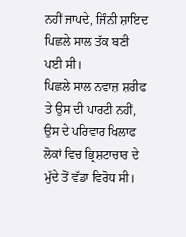ਨਹੀਂ ਜਾਪਦੇ, ਜਿੰਨੀ ਸ਼ਾਇਦ ਪਿਛਲੇ ਸਾਲ ਤੱਕ ਬਣੀ ਪਈ ਸੀ।
ਪਿਛਲੇ ਸਾਲ ਨਵਾਜ਼ ਸ਼ਰੀਫ ਤੇ ਉਸ ਦੀ ਪਾਰਟੀ ਨਹੀਂ, ਉਸ ਦੇ ਪਰਿਵਾਰ ਖਿਲਾਫ ਲੋਕਾਂ ਵਿਚ ਭ੍ਰਿਸ਼ਟਾਚਾਰ ਦੇ ਮੁੱਦੇ ਤੋਂ ਵੱਡਾ ਵਿਰੋਧ ਸੀ।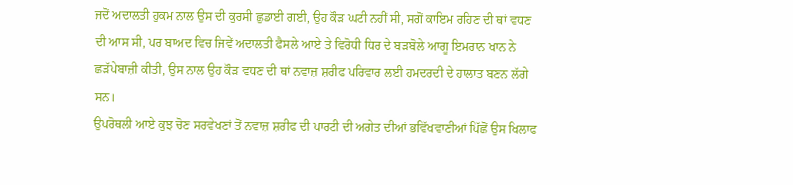ਜਦੋਂ ਅਦਾਲਤੀ ਹੁਕਮ ਨਾਲ ਉਸ ਦੀ ਕੁਰਸੀ ਛੁਡਾਈ ਗਈ, ਉਹ ਕੌੜ ਘਟੀ ਨਹੀਂ ਸੀ, ਸਗੋਂ ਕਾਇਮ ਰਹਿਣ ਦੀ ਥਾਂ ਵਧਣ ਦੀ ਆਸ ਸੀ, ਪਰ ਬਾਅਦ ਵਿਚ ਜਿਵੇਂ ਅਦਾਲਤੀ ਫੈਸਲੇ ਆਏ ਤੇ ਵਿਰੋਧੀ ਧਿਰ ਦੇ ਬੜਬੋਲੇ ਆਗੂ ਇਮਰਾਨ ਖਾਨ ਨੇ ਛੜੱਪੇਬਾਜ਼ੀ ਕੀਤੀ, ਉਸ ਨਾਲ ਉਹ ਕੌੜ ਵਧਣ ਦੀ ਥਾਂ ਨਵਾਜ਼ ਸ਼ਰੀਫ ਪਰਿਵਾਰ ਲਈ ਹਮਦਰਦੀ ਦੇ ਹਾਲਾਤ ਬਣਨ ਲੱਗੇ ਸਨ।
ਉਪਰੋਥਲੀ ਆਏ ਕੁਝ ਚੋਣ ਸਰਵੇਖਣਾਂ ਤੋਂ ਨਵਾਜ਼ ਸ਼ਰੀਫ ਦੀ ਪਾਰਟੀ ਦੀ ਅਗੇਤ ਦੀਆਂ ਭਵਿੱਖਵਾਣੀਆਂ ਪਿੱਛੋਂ ਉਸ ਖਿਲਾਫ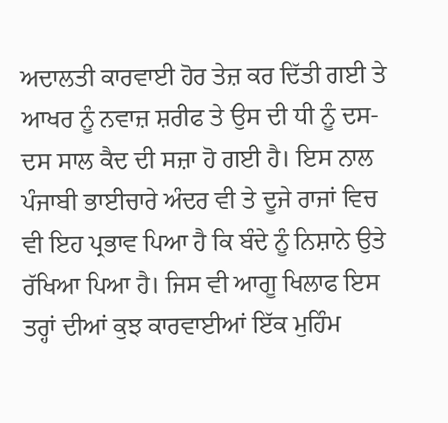ਅਦਾਲਤੀ ਕਾਰਵਾਈ ਹੋਰ ਤੇਜ਼ ਕਰ ਦਿੱਤੀ ਗਈ ਤੇ ਆਖਰ ਨੂੰ ਨਵਾਜ਼ ਸ਼ਰੀਫ ਤੇ ਉਸ ਦੀ ਧੀ ਨੂੰ ਦਸ-ਦਸ ਸਾਲ ਕੈਦ ਦੀ ਸਜ਼ਾ ਹੋ ਗਈ ਹੈ। ਇਸ ਨਾਲ ਪੰਜਾਬੀ ਭਾਈਚਾਰੇ ਅੰਦਰ ਵੀ ਤੇ ਦੂਜੇ ਰਾਜਾਂ ਵਿਚ ਵੀ ਇਹ ਪ੍ਰਭਾਵ ਪਿਆ ਹੈ ਕਿ ਬੰਦੇ ਨੂੰ ਨਿਸ਼ਾਨੇ ਉਤੇ ਰੱਖਿਆ ਪਿਆ ਹੈ। ਜਿਸ ਵੀ ਆਗੂ ਖਿਲਾਫ ਇਸ ਤਰ੍ਹਾਂ ਦੀਆਂ ਕੁਝ ਕਾਰਵਾਈਆਂ ਇੱਕ ਮੁਹਿੰਮ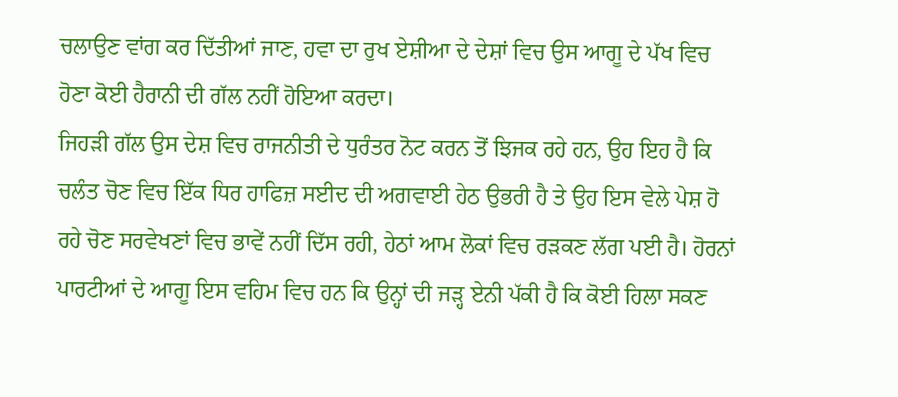ਚਲਾਉਣ ਵਾਂਗ ਕਰ ਦਿੱਤੀਆਂ ਜਾਣ, ਹਵਾ ਦਾ ਰੁਖ ਏਸ਼ੀਆ ਦੇ ਦੇਸ਼ਾਂ ਵਿਚ ਉਸ ਆਗੂ ਦੇ ਪੱਖ ਵਿਚ ਹੋਣਾ ਕੋਈ ਹੈਰਾਨੀ ਦੀ ਗੱਲ ਨਹੀਂ ਹੋਇਆ ਕਰਦਾ।
ਜਿਹੜੀ ਗੱਲ ਉਸ ਦੇਸ਼ ਵਿਚ ਰਾਜਨੀਤੀ ਦੇ ਧੁਰੰਤਰ ਨੋਟ ਕਰਨ ਤੋਂ ਝਿਜਕ ਰਹੇ ਹਨ, ਉਹ ਇਹ ਹੈ ਕਿ ਚਲੰਤ ਚੋਣ ਵਿਚ ਇੱਕ ਧਿਰ ਹਾਫਿਜ਼ ਸਈਦ ਦੀ ਅਗਵਾਈ ਹੇਠ ਉਭਰੀ ਹੈ ਤੇ ਉਹ ਇਸ ਵੇਲੇ ਪੇਸ਼ ਹੋ ਰਹੇ ਚੋਣ ਸਰਵੇਖਣਾਂ ਵਿਚ ਭਾਵੇਂ ਨਹੀਂ ਦਿੱਸ ਰਹੀ, ਹੇਠਾਂ ਆਮ ਲੋਕਾਂ ਵਿਚ ਰੜਕਣ ਲੱਗ ਪਈ ਹੈ। ਹੋਰਨਾਂ ਪਾਰਟੀਆਂ ਦੇ ਆਗੂ ਇਸ ਵਹਿਮ ਵਿਚ ਹਨ ਕਿ ਉਨ੍ਹਾਂ ਦੀ ਜੜ੍ਹ ਏਨੀ ਪੱਕੀ ਹੈ ਕਿ ਕੋਈ ਹਿਲਾ ਸਕਣ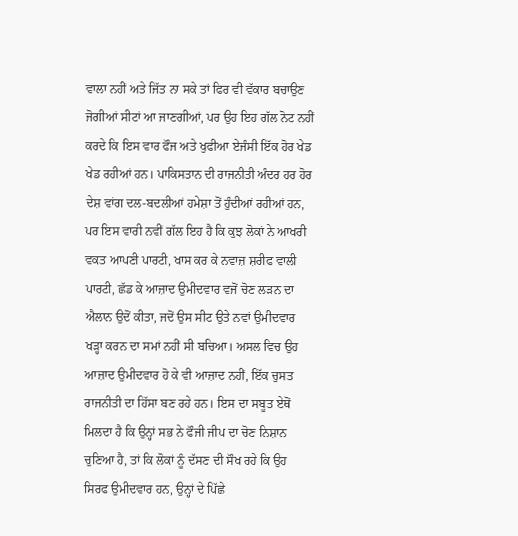ਵਾਲਾ ਨਹੀਂ ਅਤੇ ਜਿੱਤ ਨਾ ਸਕੇ ਤਾਂ ਫਿਰ ਵੀ ਵੱਕਾਰ ਬਚਾਉਣ ਜੋਗੀਆਂ ਸੀਟਾਂ ਆ ਜਾਣਗੀਆਂ, ਪਰ ਉਹ ਇਹ ਗੱਲ ਨੋਟ ਨਹੀਂ ਕਰਦੇ ਕਿ ਇਸ ਵਾਰ ਫੌਜ ਅਤੇ ਖੁਫੀਆ ਏਜੰਸੀ ਇੱਕ ਹੋਰ ਖੇਡ ਖੇਡ ਰਹੀਆਂ ਹਨ। ਪਾਕਿਸਤਾਨ ਦੀ ਰਾਜਨੀਤੀ ਅੰਦਰ ਹਰ ਹੋਰ ਦੇਸ਼ ਵਾਂਗ ਦਲ-ਬਦਲੀਆਂ ਹਮੇਸ਼ਾ ਤੋਂ ਹੁੰਦੀਆਂ ਰਹੀਆਂ ਹਨ, ਪਰ ਇਸ ਵਾਰੀ ਨਵੀਂ ਗੱਲ ਇਹ ਹੈ ਕਿ ਕੁਝ ਲੋਕਾਂ ਨੇ ਆਖਰੀ ਵਕਤ ਆਪਣੀ ਪਾਰਟੀ, ਖਾਸ ਕਰ ਕੇ ਨਵਾਜ਼ ਸ਼ਰੀਫ ਵਾਲੀ ਪਾਰਟੀ, ਛੱਡ ਕੇ ਆਜ਼ਾਦ ਉਮੀਦਵਾਰ ਵਜੋਂ ਚੋਣ ਲੜਨ ਦਾ ਐਲਾਨ ਉਦੋਂ ਕੀਤਾ, ਜਦੋਂ ਉਸ ਸੀਟ ਉਤੇ ਨਵਾਂ ਉਮੀਦਵਾਰ ਖੜ੍ਹਾ ਕਰਨ ਦਾ ਸਮਾਂ ਨਹੀਂ ਸੀ ਬਚਿਆ। ਅਸਲ ਵਿਚ ਉਹ ਆਜ਼ਾਦ ਉਮੀਦਵਾਰ ਹੋ ਕੇ ਵੀ ਆਜ਼ਾਦ ਨਹੀਂ, ਇੱਕ ਚੁਸਤ ਰਾਜਨੀਤੀ ਦਾ ਹਿੱਸਾ ਬਣ ਰਹੇ ਹਨ। ਇਸ ਦਾ ਸਬੂਤ ਏਥੋਂ ਮਿਲਦਾ ਹੈ ਕਿ ਉਨ੍ਹਾਂ ਸਭ ਨੇ ਫੌਜੀ ਜੀਪ ਦਾ ਚੋਣ ਨਿਸ਼ਾਨ ਚੁਣਿਆ ਹੈ, ਤਾਂ ਕਿ ਲੋਕਾਂ ਨੂੰ ਦੱਸਣ ਦੀ ਸੌਖ ਰਹੇ ਕਿ ਉਹ ਸਿਰਫ ਉਮੀਦਵਾਰ ਹਨ, ਉਨ੍ਹਾਂ ਦੇ ਪਿੱਛੇ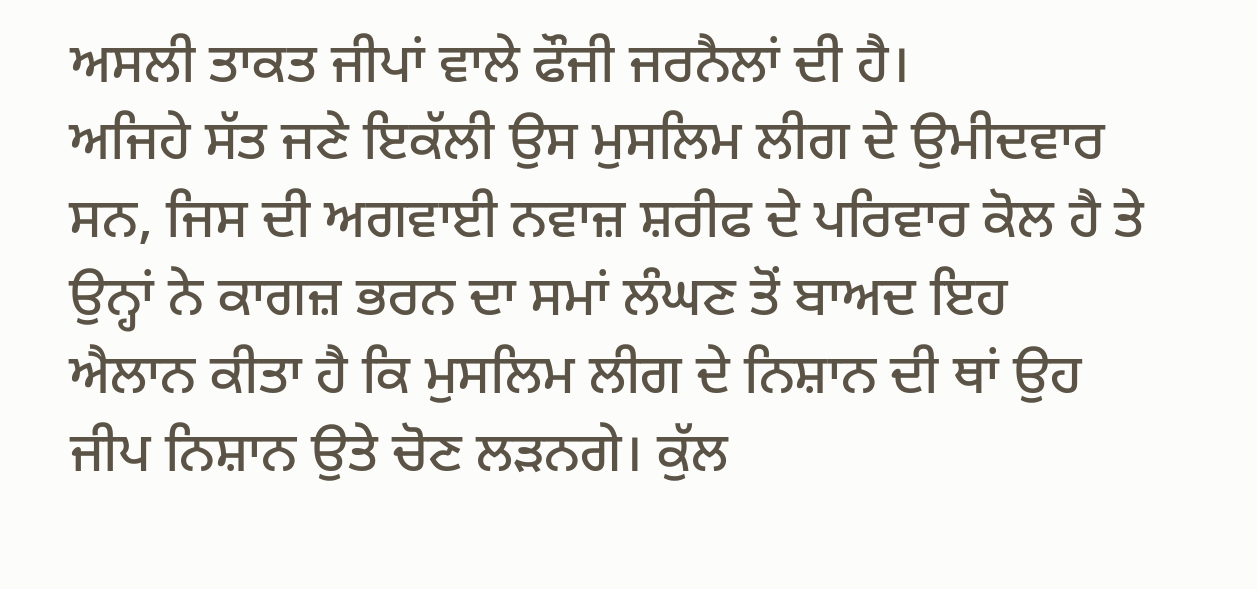ਅਸਲੀ ਤਾਕਤ ਜੀਪਾਂ ਵਾਲੇ ਫੌਜੀ ਜਰਨੈਲਾਂ ਦੀ ਹੈ।
ਅਜਿਹੇ ਸੱਤ ਜਣੇ ਇਕੱਲੀ ਉਸ ਮੁਸਲਿਮ ਲੀਗ ਦੇ ਉਮੀਦਵਾਰ ਸਨ, ਜਿਸ ਦੀ ਅਗਵਾਈ ਨਵਾਜ਼ ਸ਼ਰੀਫ ਦੇ ਪਰਿਵਾਰ ਕੋਲ ਹੈ ਤੇ ਉਨ੍ਹਾਂ ਨੇ ਕਾਗਜ਼ ਭਰਨ ਦਾ ਸਮਾਂ ਲੰਘਣ ਤੋਂ ਬਾਅਦ ਇਹ ਐਲਾਨ ਕੀਤਾ ਹੈ ਕਿ ਮੁਸਲਿਮ ਲੀਗ ਦੇ ਨਿਸ਼ਾਨ ਦੀ ਥਾਂ ਉਹ ਜੀਪ ਨਿਸ਼ਾਨ ਉਤੇ ਚੋਣ ਲੜਨਗੇ। ਕੁੱਲ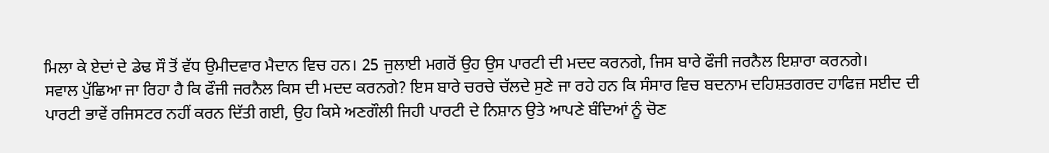ਮਿਲਾ ਕੇ ਏਦਾਂ ਦੇ ਡੇਢ ਸੌ ਤੋਂ ਵੱਧ ਉਮੀਦਵਾਰ ਮੈਦਾਨ ਵਿਚ ਹਨ। 25 ਜੁਲਾਈ ਮਗਰੋਂ ਉਹ ਉਸ ਪਾਰਟੀ ਦੀ ਮਦਦ ਕਰਨਗੇ, ਜਿਸ ਬਾਰੇ ਫੌਜੀ ਜਰਨੈਲ ਇਸ਼ਾਰਾ ਕਰਨਗੇ।
ਸਵਾਲ ਪੁੱਛਿਆ ਜਾ ਰਿਹਾ ਹੈ ਕਿ ਫੌਜੀ ਜਰਨੈਲ ਕਿਸ ਦੀ ਮਦਦ ਕਰਨਗੇ? ਇਸ ਬਾਰੇ ਚਰਚੇ ਚੱਲਦੇ ਸੁਣੇ ਜਾ ਰਹੇ ਹਨ ਕਿ ਸੰਸਾਰ ਵਿਚ ਬਦਨਾਮ ਦਹਿਸ਼ਤਗਰਦ ਹਾਫਿਜ਼ ਸਈਦ ਦੀ ਪਾਰਟੀ ਭਾਵੇਂ ਰਜਿਸਟਰ ਨਹੀਂ ਕਰਨ ਦਿੱਤੀ ਗਈ, ਉਹ ਕਿਸੇ ਅਣਗੌਲੀ ਜਿਹੀ ਪਾਰਟੀ ਦੇ ਨਿਸ਼ਾਨ ਉਤੇ ਆਪਣੇ ਬੰਦਿਆਂ ਨੂੰ ਚੋਣ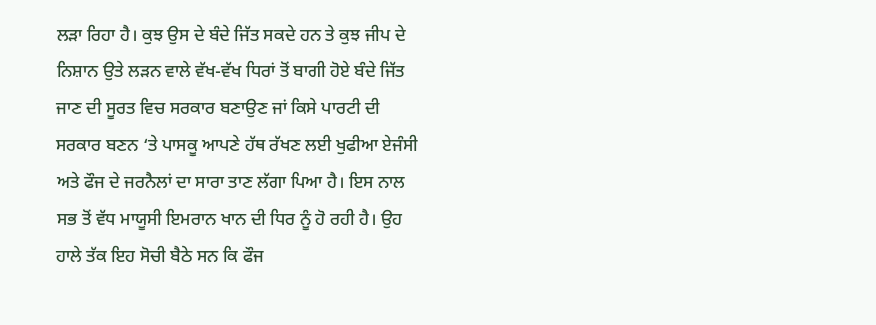ਲੜਾ ਰਿਹਾ ਹੈ। ਕੁਝ ਉਸ ਦੇ ਬੰਦੇ ਜਿੱਤ ਸਕਦੇ ਹਨ ਤੇ ਕੁਝ ਜੀਪ ਦੇ ਨਿਸ਼ਾਨ ਉਤੇ ਲੜਨ ਵਾਲੇ ਵੱਖ-ਵੱਖ ਧਿਰਾਂ ਤੋਂ ਬਾਗੀ ਹੋਏ ਬੰਦੇ ਜਿੱਤ ਜਾਣ ਦੀ ਸੂਰਤ ਵਿਚ ਸਰਕਾਰ ਬਣਾਉਣ ਜਾਂ ਕਿਸੇ ਪਾਰਟੀ ਦੀ ਸਰਕਾਰ ਬਣਨ ‘ਤੇ ਪਾਸਕੂ ਆਪਣੇ ਹੱਥ ਰੱਖਣ ਲਈ ਖੁਫੀਆ ਏਜੰਸੀ ਅਤੇ ਫੌਜ ਦੇ ਜਰਨੈਲਾਂ ਦਾ ਸਾਰਾ ਤਾਣ ਲੱਗਾ ਪਿਆ ਹੈ। ਇਸ ਨਾਲ ਸਭ ਤੋਂ ਵੱਧ ਮਾਯੂਸੀ ਇਮਰਾਨ ਖਾਨ ਦੀ ਧਿਰ ਨੂੰ ਹੋ ਰਹੀ ਹੈ। ਉਹ ਹਾਲੇ ਤੱਕ ਇਹ ਸੋਚੀ ਬੈਠੇ ਸਨ ਕਿ ਫੌਜ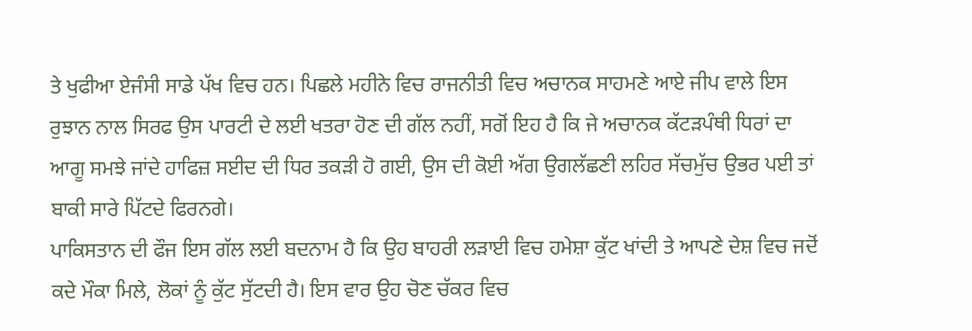ਤੇ ਖੁਫੀਆ ਏਜੰਸੀ ਸਾਡੇ ਪੱਖ ਵਿਚ ਹਨ। ਪਿਛਲੇ ਮਹੀਨੇ ਵਿਚ ਰਾਜਨੀਤੀ ਵਿਚ ਅਚਾਨਕ ਸਾਹਮਣੇ ਆਏ ਜੀਪ ਵਾਲੇ ਇਸ ਰੁਝਾਨ ਨਾਲ ਸਿਰਫ ਉਸ ਪਾਰਟੀ ਦੇ ਲਈ ਖਤਰਾ ਹੋਣ ਦੀ ਗੱਲ ਨਹੀਂ, ਸਗੋਂ ਇਹ ਹੈ ਕਿ ਜੇ ਅਚਾਨਕ ਕੱਟੜਪੰਥੀ ਧਿਰਾਂ ਦਾ ਆਗੂ ਸਮਝੇ ਜਾਂਦੇ ਹਾਫਿਜ਼ ਸਈਦ ਦੀ ਧਿਰ ਤਕੜੀ ਹੋ ਗਈ, ਉਸ ਦੀ ਕੋਈ ਅੱਗ ਉਗਲੱਛਣੀ ਲਹਿਰ ਸੱਚਮੁੱਚ ਉਭਰ ਪਈ ਤਾਂ ਬਾਕੀ ਸਾਰੇ ਪਿੱਟਦੇ ਫਿਰਨਗੇ।
ਪਾਕਿਸਤਾਨ ਦੀ ਫੌਜ ਇਸ ਗੱਲ ਲਈ ਬਦਨਾਮ ਹੈ ਕਿ ਉਹ ਬਾਹਰੀ ਲੜਾਈ ਵਿਚ ਹਮੇਸ਼ਾ ਕੁੱਟ ਖਾਂਦੀ ਤੇ ਆਪਣੇ ਦੇਸ਼ ਵਿਚ ਜਦੋਂ ਕਦੇ ਮੌਕਾ ਮਿਲੇ, ਲੋਕਾਂ ਨੂੰ ਕੁੱਟ ਸੁੱਟਦੀ ਹੈ। ਇਸ ਵਾਰ ਉਹ ਚੋਣ ਚੱਕਰ ਵਿਚ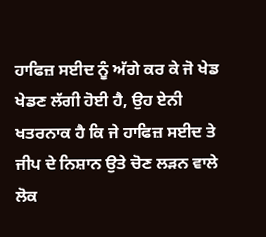ਹਾਫਿਜ਼ ਸਈਦ ਨੂੰ ਅੱਗੇ ਕਰ ਕੇ ਜੋ ਖੇਡ ਖੇਡਣ ਲੱਗੀ ਹੋਈ ਹੈ, ਉਹ ਏਨੀ ਖਤਰਨਾਕ ਹੈ ਕਿ ਜੇ ਹਾਫਿਜ਼ ਸਈਦ ਤੇ ਜੀਪ ਦੇ ਨਿਸ਼ਾਨ ਉਤੇ ਚੋਣ ਲੜਨ ਵਾਲੇ ਲੋਕ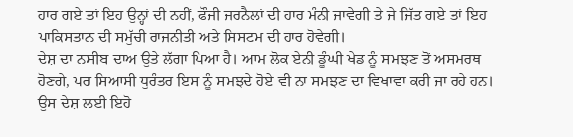ਹਾਰ ਗਏ ਤਾਂ ਇਹ ਉਨ੍ਹਾਂ ਦੀ ਨਹੀਂ, ਫੌਜੀ ਜਰਨੈਲਾਂ ਦੀ ਹਾਰ ਮੰਨੀ ਜਾਵੇਗੀ ਤੇ ਜੇ ਜਿੱਤ ਗਏ ਤਾਂ ਇਹ ਪਾਕਿਸਤਾਨ ਦੀ ਸਮੁੱਚੀ ਰਾਜਨੀਤੀ ਅਤੇ ਸਿਸਟਮ ਦੀ ਹਾਰ ਹੋਵੇਗੀ।
ਦੇਸ਼ ਦਾ ਨਸੀਬ ਦਾਅ ਉਤੇ ਲੱਗਾ ਪਿਆ ਹੈ। ਆਮ ਲੋਕ ਏਨੀ ਡੂੰਘੀ ਖੇਡ ਨੂੰ ਸਮਝਣ ਤੋਂ ਅਸਮਰਥ ਹੋਣਗੇ, ਪਰ ਸਿਆਸੀ ਧੁਰੰਤਰ ਇਸ ਨੂੰ ਸਮਝਦੇ ਹੋਏ ਵੀ ਨਾ ਸਮਝਣ ਦਾ ਵਿਖਾਵਾ ਕਰੀ ਜਾ ਰਹੇ ਹਨ। ਉਸ ਦੇਸ਼ ਲਈ ਇਹੋ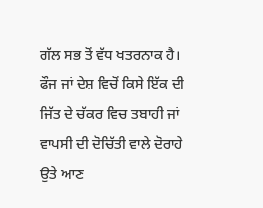ਗੱਲ ਸਭ ਤੋਂ ਵੱਧ ਖਤਰਨਾਕ ਹੈ। ਫੌਜ ਜਾਂ ਦੇਸ਼ ਵਿਚੋਂ ਕਿਸੇ ਇੱਕ ਦੀ ਜਿੱਤ ਦੇ ਚੱਕਰ ਵਿਚ ਤਬਾਹੀ ਜਾਂ ਵਾਪਸੀ ਦੀ ਦੋਚਿੱਤੀ ਵਾਲੇ ਦੋਰਾਹੇ ਉਤੇ ਆਣ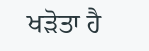ਖੜੋਤਾ ਹੈ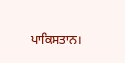ਪਾਕਿਸਤਾਨ।